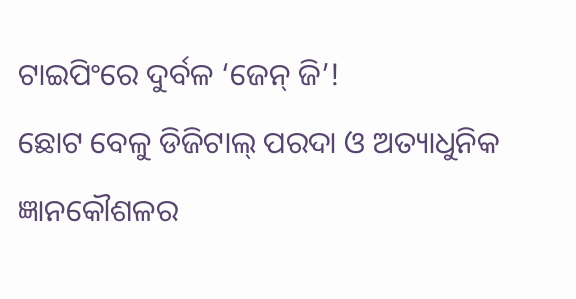ଟାଇପିଂରେ ଦୁର୍ବଳ ‘ଜେନ୍ ଜି’!
ଛୋଟ ବେଳୁ ଡିଜିଟାଲ୍ ପରଦା ଓ ଅତ୍ୟାଧୁନିକ ଜ୍ଞାନକୌଶଳର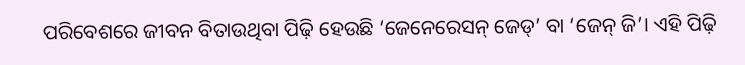ପରିବେଶରେ ଜୀବନ ବିତାଉଥିବା ପିଢ଼ି ହେଉଛି ‘ଜେନେରେସନ୍ ଜେଡ୍’ ବା ‘ଜେନ୍ ଜି’। ଏହି ପିଢ଼ି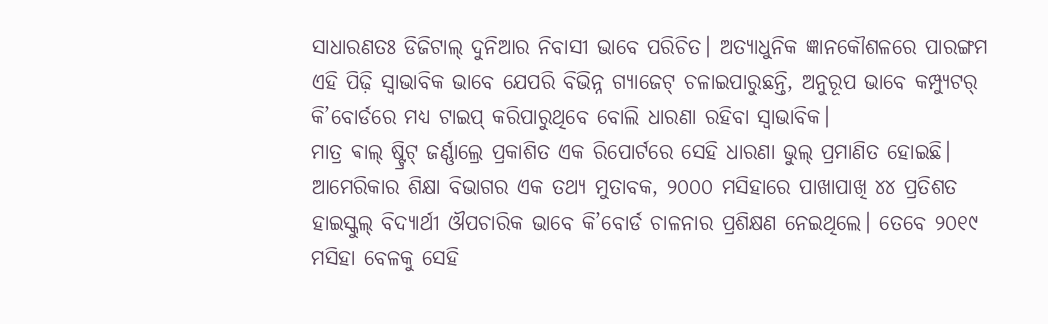ସାଧାରଣତଃ ଡିଜିଟାଲ୍ ଦୁନିଆର ନିବାସୀ ଭାବେ ପରିଚିତ। ଅତ୍ୟାଧୁନିକ ଜ୍ଞାନକୌଶଳରେ ପାରଙ୍ଗମ ଏହି ପିଢ଼ି ସ୍ବାଭାବିକ ଭାବେ ଯେପରି ବିଭିନ୍ନ ଗ୍ୟାଜେଟ୍ ଚଳାଇପାରୁଛନ୍ତି, ଅନୁରୂପ ଭାବେ କମ୍ପ୍ୟୁଟର୍ କି’ବୋର୍ଡରେ ମଧ୍ୟ ଟାଇପ୍ କରିପାରୁଥିବେ ବୋଲି ଧାରଣା ରହିବା ସ୍ବାଭାବିକ।
ମାତ୍ର ଵାଲ୍ ଷ୍ଟ୍ରିଟ୍ ଜର୍ଣ୍ଣାଲ୍ରେ ପ୍ରକାଶିତ ଏକ ରିପୋର୍ଟରେ ସେହି ଧାରଣା ଭୁଲ୍ ପ୍ରମାଣିତ ହୋଇଛି।
ଆମେରିକାର ଶିକ୍ଷା ବିଭାଗର ଏକ ତଥ୍ୟ ମୁତାବକ, ୨୦୦୦ ମସିହାରେ ପାଖାପାଖି ୪୪ ପ୍ରତିଶତ ହାଇସ୍କୁଲ୍ ବିଦ୍ୟାର୍ଥୀ ଔପଚାରିକ ଭାବେ କି’ବୋର୍ଡ ଚାଳନାର ପ୍ରଶିକ୍ଷଣ ନେଇଥିଲେ। ତେବେ ୨୦୧୯ ମସିହା ବେଳକୁ ସେହି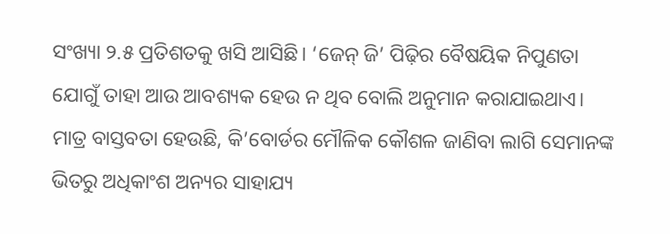ସଂଖ୍ୟା ୨.୫ ପ୍ରତିଶତକୁ ଖସି ଆସିଛି। ‘ଜେନ୍ ଜି’ ପିଢ଼ିର ବୈଷୟିକ ନିପୁଣତା ଯୋଗୁଁ ତାହା ଆଉ ଆବଶ୍ୟକ ହେଉ ନ ଥିବ ବୋଲି ଅନୁମାନ କରାଯାଇଥାଏ। ମାତ୍ର ବାସ୍ତବତା ହେଉଛି, କି’ବୋର୍ଡର ମୌଳିକ କୌଶଳ ଜାଣିବା ଲାଗି ସେମାନଙ୍କ ଭିତରୁ ଅଧିକାଂଶ ଅନ୍ୟର ସାହାଯ୍ୟ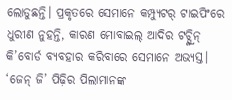ଲୋଡୁଛନ୍ତି। ପ୍ରକୃତରେ ସେମାନେ କମ୍ପ୍ୟୁଟର୍ ଟାଇପିଂରେ ଧୁରୀଣ ନୁହନ୍ତି, କାରଣ ମୋବାଇଲ୍ ଆଦିର ଟଚ୍ସ୍କ୍ରିନ୍ କି’ବୋର୍ଡ ବ୍ୟବହାର କରିବାରେ ସେମାନେ ଅଭ୍ୟସ୍ତ।
‘ଜେନ୍ ଜି’ ପିଢ଼ିର ପିଲାମାନଙ୍କ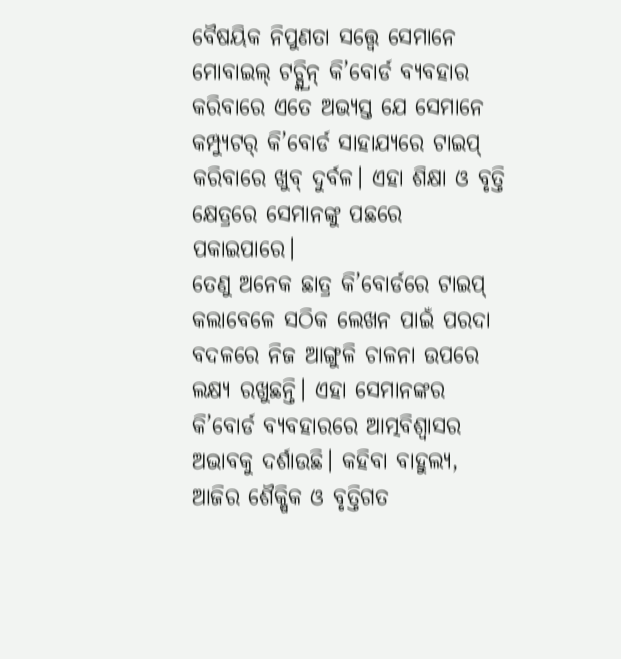ବୈଷୟିକ ନିପୁଣତା ସତ୍ତ୍ବେ ସେମାନେ ମୋବାଇଲ୍ ଟଚ୍ସ୍କ୍ରିନ୍ କି’ବୋର୍ଡ ବ୍ୟବହାର କରିବାରେ ଏତେ ଅଭ୍ୟସ୍ତ ଯେ ସେମାନେ କମ୍ପ୍ୟୁଟର୍ କି’ବୋର୍ଡ ସାହାଯ୍ୟରେ ଟାଇପ୍ କରିବାରେ ଖୁବ୍ ଦୁର୍ବଳ। ଏହା ଶିକ୍ଷା ଓ ବୃତ୍ତି କ୍ଷେତ୍ରରେ ସେମାନଙ୍କୁ ପଛରେ ପକାଇପାରେ।
ତେଣୁ ଅନେକ ଛାତ୍ର କି’ବୋର୍ଡରେ ଟାଇପ୍ କଲାବେଳେ ସଠିକ ଲେଖନ ପାଇଁ ପରଦା ବଦଳରେ ନିଜ ଆଙ୍ଗୁଳି ଚାଳନା ଉପରେ ଲକ୍ଷ୍ୟ ରଖୁଛନ୍ତି। ଏହା ସେମାନଙ୍କର କି’ବୋର୍ଡ ବ୍ୟବହାରରେ ଆତ୍ମବିଶ୍ବାସର ଅଭାବକୁ ଦର୍ଶାଉଛି। କହିବା ବାହୁଲ୍ୟ, ଆଜିର ଶୈକ୍ଷିକ ଓ ବୃତ୍ତିଗତ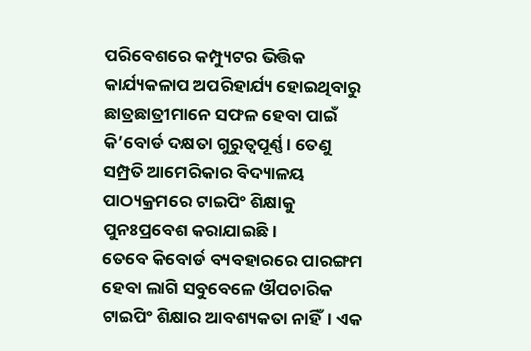ପରିବେଶରେ କମ୍ପ୍ୟୁଟର ଭିତ୍ତିକ କାର୍ଯ୍ୟକଳାପ ଅପରିହାର୍ଯ୍ୟ ହୋଇଥିବାରୁ ଛାତ୍ରଛାତ୍ରୀମାନେ ସଫଳ ହେବା ପାଇଁ କି’ବୋର୍ଡ ଦକ୍ଷତା ଗୁରୁତ୍ବପୂର୍ଣ୍ଣ। ତେଣୁ ସମ୍ପ୍ରତି ଆମେରିକାର ବିଦ୍ୟାଳୟ ପାଠ୍ୟକ୍ରମରେ ଟାଇପିଂ ଶିକ୍ଷାକୁ ପୁନଃପ୍ରବେଶ କରାଯାଇଛି।
ତେବେ କିବୋର୍ଡ ବ୍ୟବହାରରେ ପାରଙ୍ଗମ ହେବା ଲାଗି ସବୁବେଳେ ଔପଚାରିକ ଟାଇପିଂ ଶିକ୍ଷାର ଆବଶ୍ୟକତା ନାହିଁ। ଏକ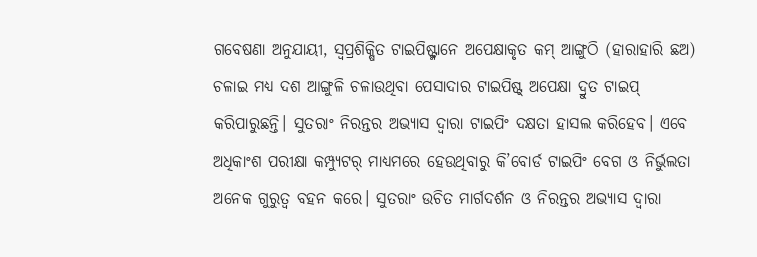ଗବେଷଣା ଅନୁଯାୟୀ, ସ୍ବପ୍ରଶିକ୍ଷିତ ଟାଇପିଷ୍ଟ୍ମାନେ ଅପେକ୍ଷାକୃତ କମ୍ ଆଙ୍ଗୁଠି (ହାରାହାରି ଛଅ) ଚଳାଇ ମଧ୍ୟ ଦଶ ଆଙ୍ଗୁଳି ଚଳାଉଥିବା ପେସାଦାର ଟାଇପିଷ୍ଟ୍ ଅପେକ୍ଷା ଦ୍ରୁତ ଟାଇପ୍ କରିପାରୁଛନ୍ତି। ସୁତରାଂ ନିରନ୍ତର ଅଭ୍ୟାସ ଦ୍ବାରା ଟାଇପିଂ ଦକ୍ଷତା ହାସଲ କରିହେବ। ଏବେ ଅଧିକାଂଶ ପରୀକ୍ଷା କମ୍ପ୍ୟୁଟର୍ ମାଧ୍ୟମରେ ହେଉଥିବାରୁ କି’ବୋର୍ଡ ଟାଇପିଂ ବେଗ ଓ ନିର୍ଭୁଲତା ଅନେକ ଗୁରୁତ୍ବ ବହନ କରେ। ସୁତରାଂ ଉଚିତ ମାର୍ଗଦର୍ଶନ ଓ ନିରନ୍ତର ଅଭ୍ୟାସ ଦ୍ବାରା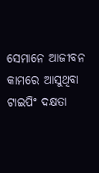ସେମାନେ ଆଜୀବନ କାମରେ ଆସୁଥିବା ଟାଇପିଂ ଦକ୍ଷତା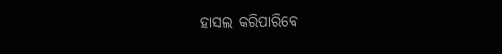ହାସଲ କରିପାରିବେ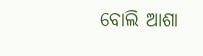ବୋଲି ଆଶା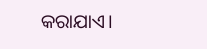କରାଯାଏ।